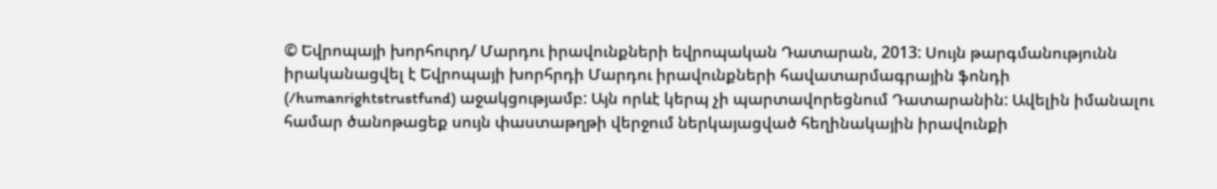© Եվրոպայի խորհուրդ/ Մարդու իրավունքների եվրոպական Դատարան, 2013: Սույն թարգմանությունն իրականացվել է Եվրոպայի խորհրդի Մարդու իրավունքների հավատարմագրային ֆոնդի (/humanrightstrustfund) աջակցությամբ: Այն որևէ կերպ չի պարտավորեցնում Դատարանին: Ավելին իմանալու համար ծանոթացեք սույն փաստաթղթի վերջում ներկայացված հեղինակային իրավունքի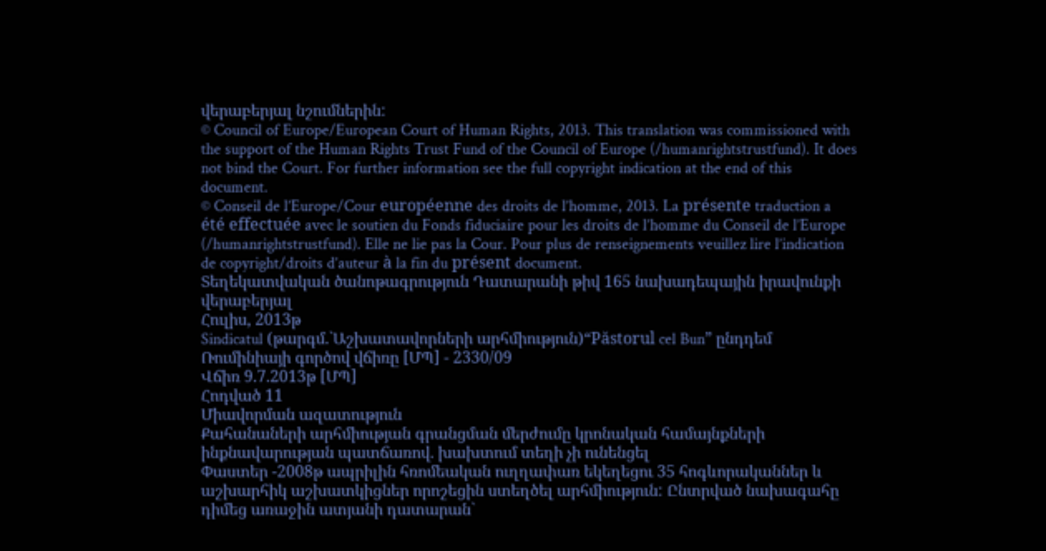վերաբերյալ նշումներին:
© Council of Europe/European Court of Human Rights, 2013. This translation was commissioned with the support of the Human Rights Trust Fund of the Council of Europe (/humanrightstrustfund). It does not bind the Court. For further information see the full copyright indication at the end of this document.
© Conseil de l’Europe/Cour européenne des droits de l’homme, 2013. La présente traduction a été effectuée avec le soutien du Fonds fiduciaire pour les droits de l’homme du Conseil de l’Europe (/humanrightstrustfund). Elle ne lie pas la Cour. Pour plus de renseignements veuillez lire l’indication de copyright/droits d’auteur à la fin du présent document.
Տեղեկատվական ծանոթագրություն Դատարանի թիվ 165 նախադեպային իրավունքի վերաբերյալ
Հուլիս, 2013թ
Sindicatul (թարգմ.`Աշխատավորների արհմիություն)“Păstorul cel Bun” ընդդեմ Ռումինիայի գործով վճիռը [ՄՊ] - 2330/09
Վճիռ 9.7.2013թ [ՄՊ]
Հոդված 11
Միավորման ազատություն
Քահանաների արհմիության գրանցման մերժումը կրոնական համայնքների ինքնավարության պատճառով. խախտում տեղի չի ունենցել
Փաստեր -2008թ ապրիլին հռոմեական ուղղափառ եկեղեցու 35 հոգևորականներ և աշխարհիկ աշխատկիցներ որոշեցին ստեղծել արհմիություն: Ընտրված նախագահը դիմեց առաջին ատյանի դատարան`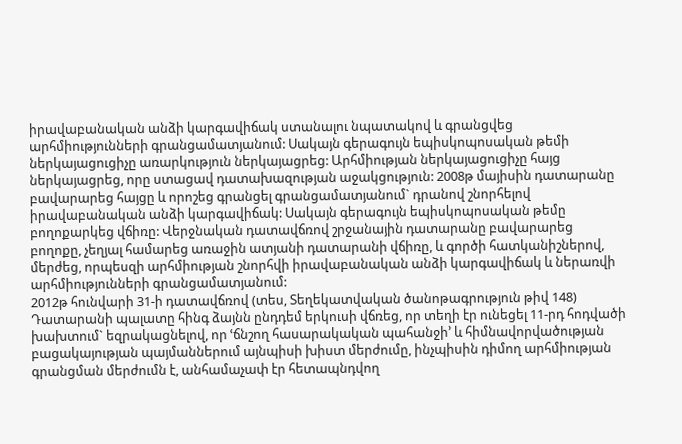իրավաբանական անձի կարգավիճակ ստանալու նպատակով և գրանցվեց արհմիությունների գրանցամատյանում: Սակայն գերագույն եպիսկոպոսական թեմի ներկայացուցիչը առարկություն ներկայացրեց: Արհմիության ներկայացուցիչը հայց ներկայացրեց, որը ստացավ դատախազության աջակցություն: 2008թ մայիսին դատարանը բավարարեց հայցը և որոշեց գրանցել գրանցամատյանում` դրանով շնորհելով իրավաբանական անձի կարգավիճակ: Սակայն գերագույն եպիսկոպոսական թեմը բողոքարկեց վճիռը: Վերջնական դատավճռով շրջանային դատարանը բավարարեց բողոքը, չեղյալ համարեց առաջին ատյանի դատարանի վճիռը, և գործի հատկանիշներով, մերժեց, որպեսզի արհմիության շնորհվի իրավաբանական անձի կարգավիճակ և ներառվի արհմիությունների գրանցամատյանում:
2012թ հունվարի 31-ի դատավճռով (տես, Տեղեկատվական ծանոթագրություն թիվ 148) Դատարանի պալատը հինգ ձայնն ընդդեմ երկուսի վճռեց, որ տեղի էր ունեցել 11-րդ հոդվածի խախտում` եզրակացնելով, որ ՙճնշող հասարակական պահանջի՚ և հիմնավորվածության բացակայության պայմաններում այնպիսի խիստ մերժումը, ինչպիսին դիմող արհմիության գրանցման մերժումն է, անհամաչափ էր հետապնդվող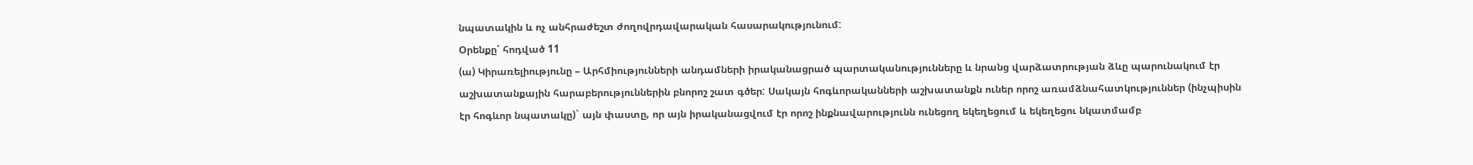նպատակին և ոչ անհրաժեշտ ժողովրդավարական հասարակությունում:
Օրենքը՝ հոդված 11
(ա) Կիրառելիությունը – Արհմիությունների անդամների իրականացրած պարտականությունները և նրանց վարձատրության ձևը պարունակում էր աշխատանքային հարաբերություններին բնորոշ շատ գծեր: Սակայն հոգևորականների աշխատանքն ուներ որոշ առամձնահատկություններ (ինչպիսին էր հոգևոր նպատակը)` այն փաստը, որ այն իրականացվում էր որոշ ինքնավարությունն ունեցող եկեղեցում և եկեղեցու նկատմամբ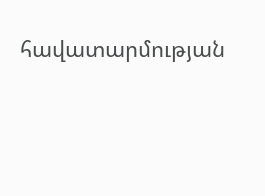հավատարմության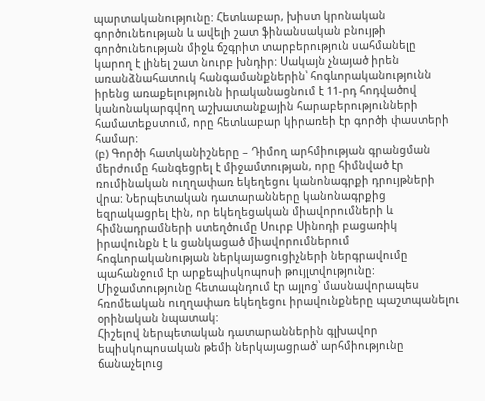պարտականությունը: Հետևաբար, խիստ կրոնական գործունեության և ավելի շատ ֆինանսական բնույթի գործունեության միջև ճշգրիտ տարբերություն սահմանելը կարող է լինել շատ նուրբ խնդիր: Սակայն չնայած իրեն առանձնահատուկ հանգամանքներին՝ հոգևորականությունն իրենց առաքելությունն իրականացնում է 11-րդ հոդվածով կանոնակարգվող աշխատանքային հարաբերությունների համատեքստում, որը հետևաբար կիրառեի էր գործի փաստերի համար:
(բ) Գործի հատկանիշները – Դիմող արհմիության գրանցման մերժումը հանգեցրել է միջամտության, որը հիմնված էր ռումինական ուղղափառ եկեղեցու կանոնագրքի դրույթների վրա: Ներպետական դատարանները կանոնագրքից եզրակացրել էին, որ եկեղեցական միավորումների և հիմնադրամների ստեղծումը Սուրբ Սինոդի բացառիկ իրավունքն է և ցանկացած միավորումներում հոգևորականության ներկայացուցիչների ներգրավումը պահանջում էր արքեպիսկոպոսի թույլտվությունը: Միջամտությունը հետապնդում էր այլոց՝ մասնավորապես հռոմեական ուղղափառ եկեղեցու իրավունքները պաշտպանելու օրինական նպատակ:
Հիշելով ներպետական դատարաններին գլխավոր եպիսկոպոսական թեմի ներկայացրած՝ արհմիությունը ճանաչելուց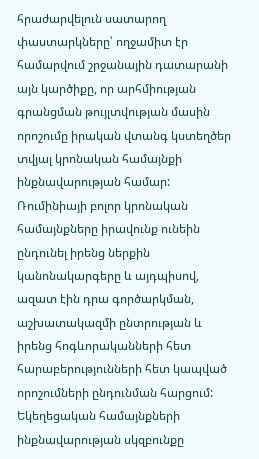հրաժարվելուն սատարող փաստարկները՝ ողջամիտ էր համարվում շրջանային դատարանի այն կարծիքը, որ արհմիության գրանցման թույլտվության մասին որոշումը իրական վտանգ կստեղծեր տվյալ կրոնական համայնքի ինքնավարության համար: Ռումինիայի բոլոր կրոնական համայնքները իրավունք ունեին ընդունել իրենց ներքին կանոնակարգերը և այդպիսով, ազատ էին դրա գործարկման, աշխատակազմի ընտրության և իրենց հոգևորականների հետ հարաբերությունների հետ կապված որոշումների ընդունման հարցում: Եկեղեցական համայնքների ինքնավարության սկզբունքը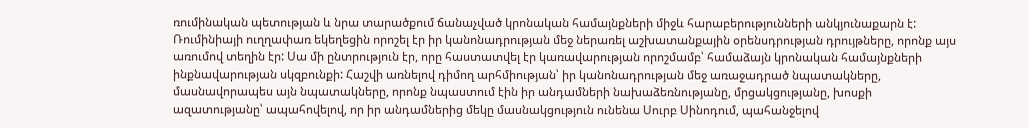ռումինական պետության և նրա տարածքում ճանաչված կրոնական համայնքների միջև հարաբերությունների անկյունաքարն է: Ռումինիայի ուղղափառ եկեղեցին որոշել էր իր կանոնադրության մեջ ներառել աշխատանքային օրենսդրության դրույթները, որոնք այս առումով տեղին էր: Սա մի ընտրություն էր, որը հաստատվել էր կառավարության որոշմամբ՝ համաձայն կրոնական համայնքների ինքնավարության սկզբունքի: Հաշվի առնելով դիմող արհմիության՝ իր կանոնադրության մեջ առաջադրած նպատակները, մասնավորապես այն նպատակները, որոնք նպաստում էին իր անդամների նախաձեռնությանը, մրցակցությանը, խոսքի ազատությանը՝ ապահովելով, որ իր անդամներից մեկը մասնակցություն ունենա Սուրբ Սինոդում, պահանջելով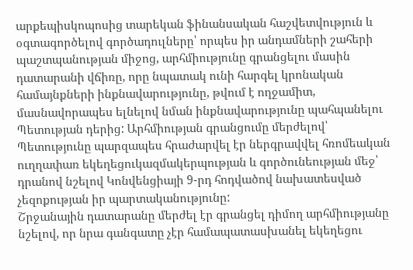արքեպիսկոպոսից տարեկան ֆինանսական հաշվետվություն և օգտագործելով գործադուլները՝ որպես իր անդամների շահերի պաշտպանության միջոց, արհմիությունը գրանցելու մասին դատարանի վճիռը, որը նպատակ ունի հարգել կրոնական համայնքների ինքնավարությունը, թվում է ողջամիտ, մասնավորապես ելնելով նման ինքնավարությունը պահպանելու Պետության դերից: Արհմիության գրանցումը մերժելով՝ Պետությունը պարզապես հրաժարվել էր ներգրավվել հռոմեական ուղղափառ եկեղեցուկազմակերպության և գործունեության մեջ՝ դրանով նշելով Կոնվենցիայի 9-րդ հոդվածով նախատեսված չեզոքության իր պարտականությունը:
Շրջանային դատարանը մերժել էր գրանցել դիմող արհմիությանը նշելով, որ նրա գանգատը չէր համապատասխանել եկեղեցու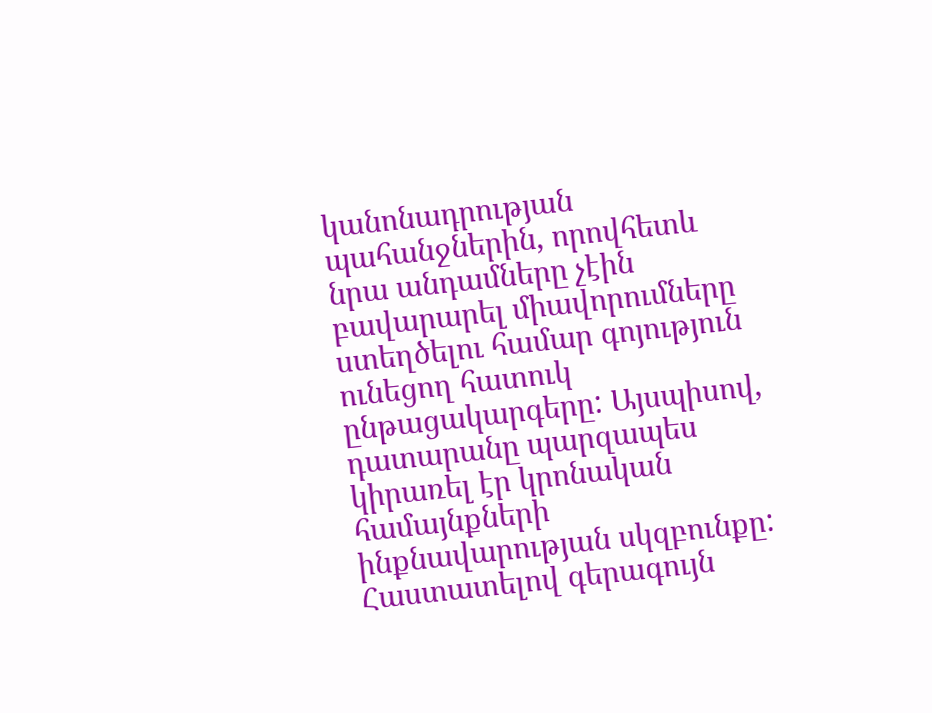կանոնադրության պահանջներին, որովհետև նրա անդամները չէին բավարարել միավորումները ստեղծելու համար գոյություն ունեցող հատուկ ընթացակարգերը: Այսպիսով, դատարանը պարզապես կիրառել էր կրոնական համայնքների ինքնավարության սկզբունքը: Հաստատելով գերագույն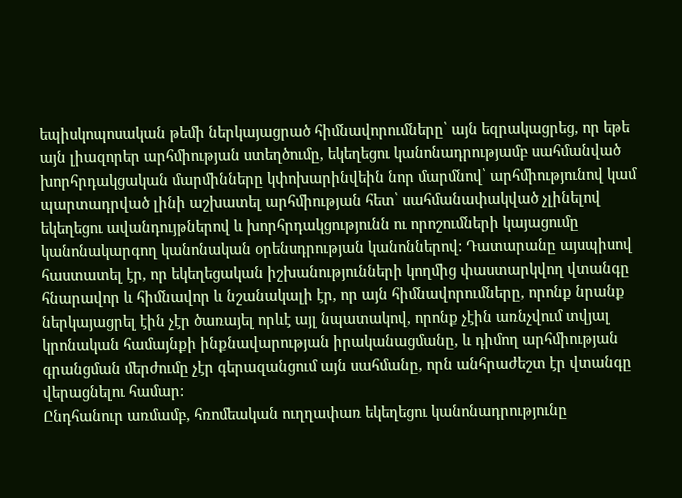եպիսկոպոսական թեմի ներկայացրած հիմնավորումները՝ այն եզրակացրեց, որ եթե այն լիազորեր արհմիության ստեղծումը, եկեղեցու կանոնադրությամբ սահմանված խորհրդակցական մարմինները կփոխարինվեին նոր մարմնով՝ արհմիությունով կամ պարտադրված լինի աշխատել արհմիության հետ՝ սահմանափակված չլինելով եկեղեցու ավանդույթներով և խորհրդակցությունն ու որոշումների կայացումը կանոնակարգող կանոնական օրենսդրության կանոններով: Դատարանը այսպիսով հաստատել էր, որ եկեղեցական իշխանությունների կողմից փաստարկվող վտանգը հնարավոր և հիմնավոր և նշանակալի էր, որ այն հիմնավորումները, որոնք նրանք ներկայացրել էին չէր ծառայել որևէ այլ նպատակով, որոնք չէին առնչվում տվյալ կրոնական համայնքի ինքնավարության իրականացմանը, և դիմող արհմիության գրանցման մերժումը չէր գերազանցում այն սահմանը, որն անհրաժեշտ էր վտանգը վերացնելու համար:
Ընդհանուր առմամբ, հռոմեական ուղղափառ եկեղեցու կանոնադրությունը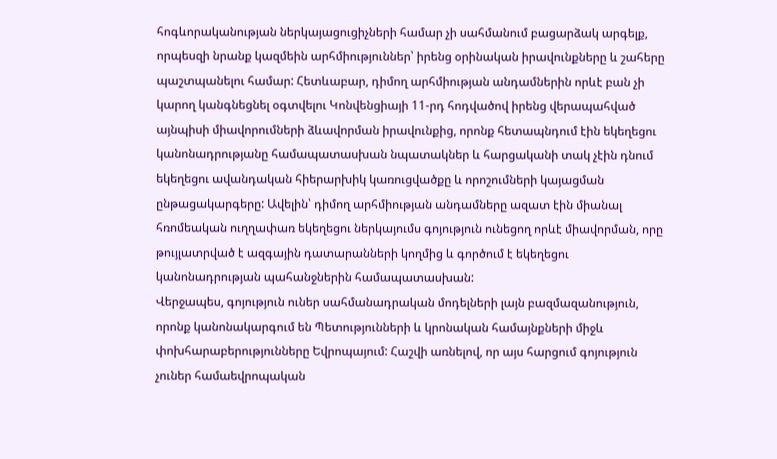հոգևորականության ներկայացուցիչների համար չի սահմանում բացարձակ արգելք, որպեսզի նրանք կազմեին արհմիություններ՝ իրենց օրինական իրավունքները և շահերը պաշտպանելու համար: Հետևաբար, դիմող արհմիության անդամներին որևէ բան չի կարող կանգնեցնել օգտվելու Կոնվենցիայի 11-րդ հոդվածով իրենց վերապահված այնպիսի միավորումների ձևավորման իրավունքից, որոնք հետապնդում էին եկեղեցու կանոնադրությանը համապատասխան նպատակներ և հարցականի տակ չէին դնում եկեղեցու ավանդական հիերարխիկ կառուցվածքը և որոշումների կայացման ընթացակարգերը: Ավելին՝ դիմող արհմիության անդամները ազատ էին միանալ հռոմեական ուղղափառ եկեղեցու ներկայումս գոյություն ունեցող որևէ միավորման, որը թույլատրված է ազգային դատարանների կողմից և գործում է եկեղեցու կանոնադրության պահանջներին համապատասխան:
Վերջապես, գոյություն ուներ սահմանադրական մոդելների լայն բազմազանություն, որոնք կանոնակարգում են Պետությունների և կրոնական համայնքների միջև փոխհարաբերությունները Եվրոպայում: Հաշվի առնելով, որ այս հարցում գոյություն չուներ համաեվրոպական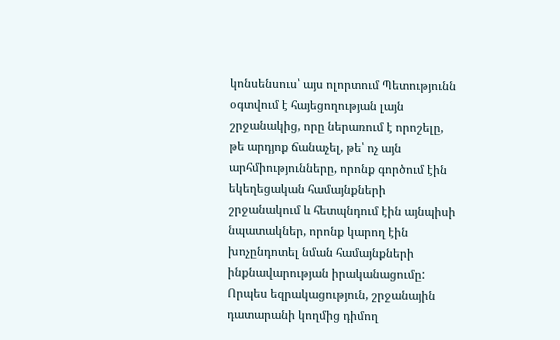կոնսենսուս՝ այս ոլորտում Պետությունն օգտվում է հայեցողության լայն շրջանակից, որը ներառում է որոշելը, թե արդյոք ճանաչել, թե՝ ոչ այն արհմիությունները, որոնք գործում էին եկեղեցական համայնքների շրջանակում և հետպնդում էին այնպիսի նպատակներ, որոնք կարող էին խոչընդոտել նման համայնքների ինքնավարության իրականացումը: Որպես եզրակացություն, շրջանային դատարանի կողմից դիմող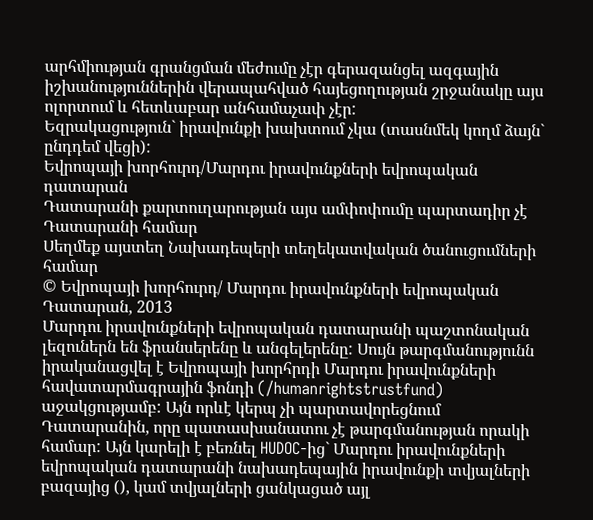արհմիության գրանցման մեժումը չէր գերազանցել ազգային իշխանություններին վերապահված հայեցողության շրջանակը այս ոլորտում և հետևաբար անհամաչափ չէր:
Եզրակացություն` իրավունքի խախտում չկա (տասնմեկ կողմ ձայն` ընդդեմ վեցի):
Եվրոպայի խորհուրդ/Մարդու իրավունքների եվրոպական դատարան
Դատարանի քարտուղարության այս ամփոփումը պարտադիր չէ Դատարանի համար
Սեղմեք այստեղ Նախադեպերի տեղեկատվական ծանուցումների համար
© Եվրոպայի խորհուրդ/ Մարդու իրավունքների եվրոպական Դատարան, 2013
Մարդու իրավունքների եվրոպական դատարանի պաշտոնական լեզուներն են ֆրանսերենը և անգելերենը: Սույն թարգմանությունն իրականացվել է Եվրոպայի խորհրդի Մարդու իրավունքների հավատարմագրային ֆոնդի (/humanrightstrustfund) աջակցությամբ: Այն որևէ կերպ չի պարտավորեցնում Դատարանին, որը պատասխանատու չէ թարգմանության որակի համար: Այն կարելի է բեռնել HUDOC-ից` Մարդու իրավունքների եվրոպական դատարանի նախադեպային իրավունքի տվյալների բազայից (), կամ տվյալների ցանկացած այլ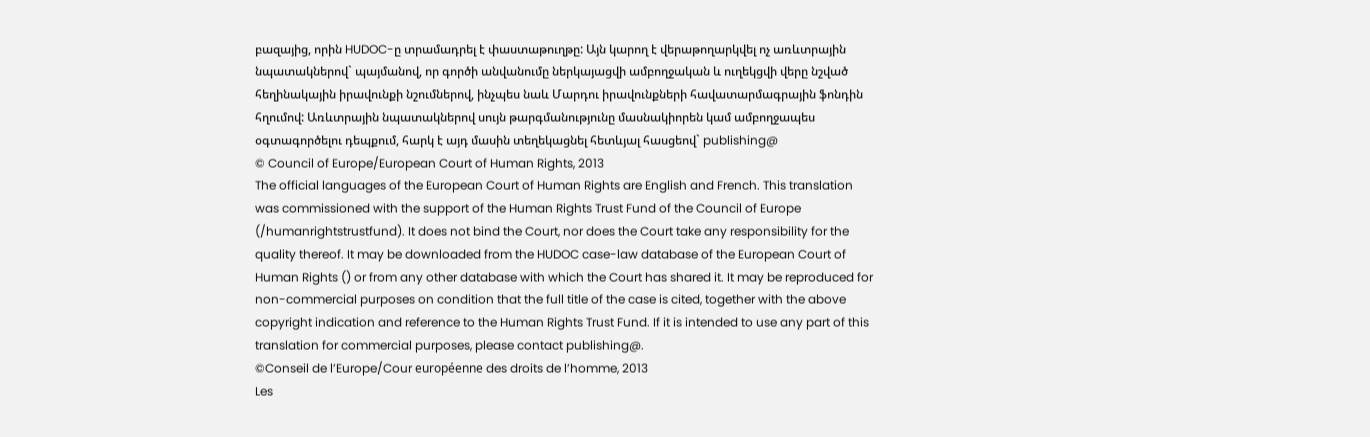բազայից, որին HUDOC-ը տրամադրել է փաստաթուղթը: Այն կարող է վերաթողարկվել ոչ առևտրային նպատակներով` պայմանով, որ գործի անվանումը ներկայացվի ամբողջական և ուղեկցվի վերը նշված հեղինակային իրավունքի նշումներով, ինչպես նաև Մարդու իրավունքների հավատարմագրային ֆոնդին հղումով: Առևտրային նպատակներով սույն թարգմանությունը մասնակիորեն կամ ամբողջապես օգտագործելու դեպքում, հարկ է այդ մասին տեղեկացնել հետևյալ հասցեով` publishing@
© Council of Europe/European Court of Human Rights, 2013
The official languages of the European Court of Human Rights are English and French. This translation was commissioned with the support of the Human Rights Trust Fund of the Council of Europe (/humanrightstrustfund). It does not bind the Court, nor does the Court take any responsibility for the quality thereof. It may be downloaded from the HUDOC case-law database of the European Court of Human Rights () or from any other database with which the Court has shared it. It may be reproduced for non-commercial purposes on condition that the full title of the case is cited, together with the above copyright indication and reference to the Human Rights Trust Fund. If it is intended to use any part of this translation for commercial purposes, please contact publishing@.
©Conseil de l’Europe/Cour européenne des droits de l’homme, 2013
Les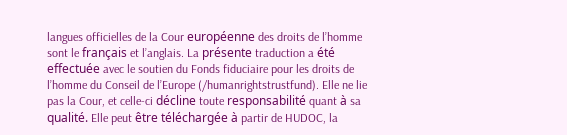langues officielles de la Cour européenne des droits de l’homme sont le français et l’anglais. La présente traduction a été effectuée avec le soutien du Fonds fiduciaire pour les droits de l’homme du Conseil de l’Europe (/humanrightstrustfund). Elle ne lie pas la Cour, et celle-ci décline toute responsabilité quant à sa qualité. Elle peut être téléchargée à partir de HUDOC, la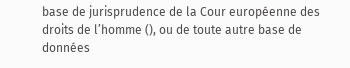base de jurisprudence de la Cour européenne des droits de l’homme (), ou de toute autre base de données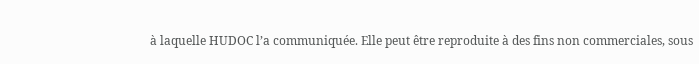à laquelle HUDOC l’a communiquée. Elle peut être reproduite à des fins non commerciales, sous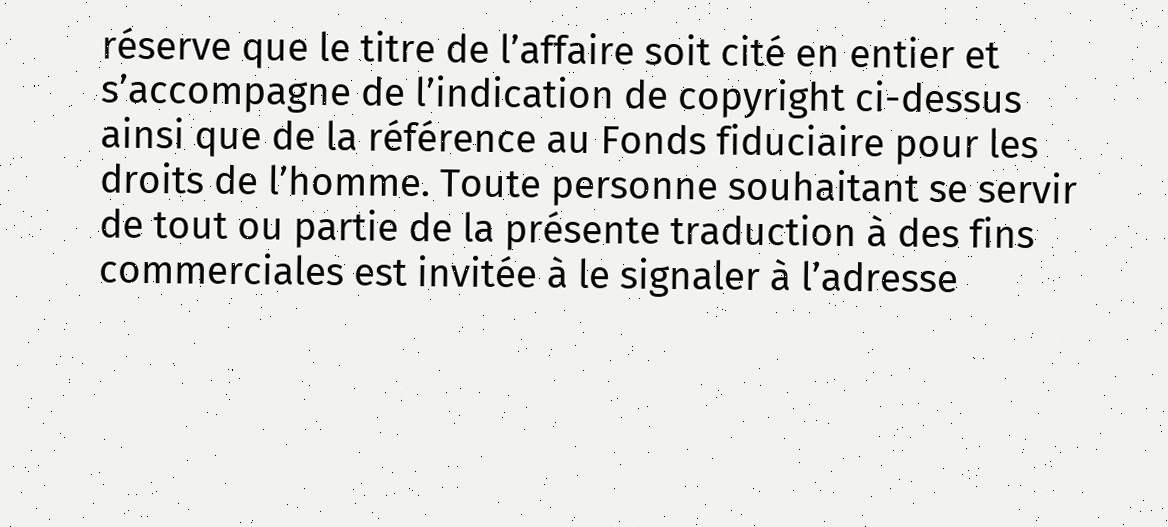réserve que le titre de l’affaire soit cité en entier et s’accompagne de l’indication de copyright ci-dessus ainsi que de la référence au Fonds fiduciaire pour les droits de l’homme. Toute personne souhaitant se servir de tout ou partie de la présente traduction à des fins commerciales est invitée à le signaler à l’adresse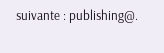suivante : publishing@.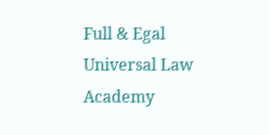Full & Egal Universal Law Academy